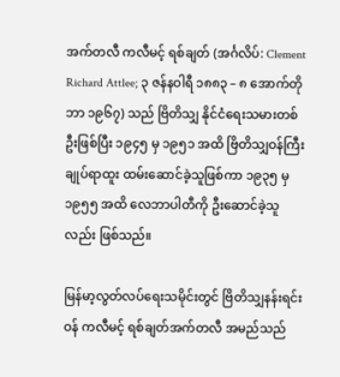အက်တလီ ကလီမင့် ရစ်ချတ် (အင်္ဂလိပ်: Clement Richard Attlee; ၃ ဇန်နဝါရီ ၁၈၈၃ – ၈ အောက်တိုဘာ ၁၉၆၇) သည် ဗြိတိသျှ နိုင်ငံရေးသမားတစ်ဦးဖြစ်ပြီး ၁၉၄၅ မှ ၁၉၅၁ အထိ ဗြိတိသျှဝန်ကြီးချုပ်ရာထူး ထမ်းဆောင်ခဲ့သူဖြစ်ကာ ၁၉၃၅ မှ ၁၉၅၅ အထိ လေဘာပါတီကို ဦးဆောင်ခဲ့သူလည်း ဖြစ်သည်။

မြန်မာ့လွတ်လပ်ရေးသမိုင်းတွင် ဗြိတိသျှနန်းရင်းဝန် ကလီမင့် ရစ်ချတ်အက်တလီ အမည်သည်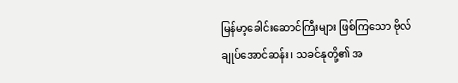မြန်မာ့ခေါင်းဆောင်ကြီးများ ဖြစ်ကြသော ဗိုလ်ချုပ်အောင်ဆန်း၊ သခင်နုတို့၏ အ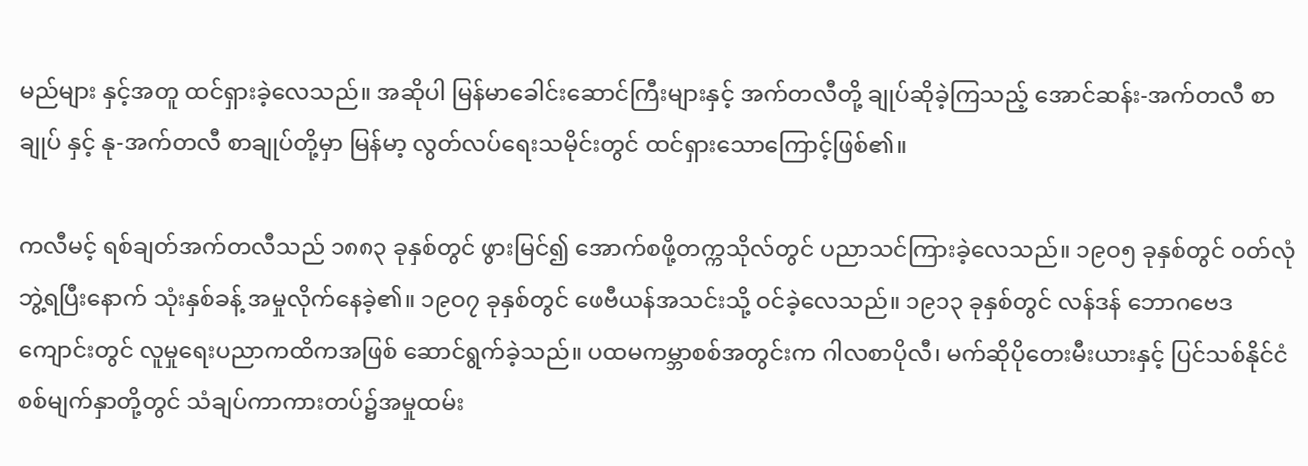မည်များ နှင့်အတူ ထင်ရှားခဲ့လေသည်။ အဆိုပါ မြန်မာခေါင်းဆောင်ကြီးများနှင့် အက်တလီတို့ ချုပ်ဆိုခဲ့ကြသည့် အောင်ဆန်း-အက်တလီ စာချုပ် နှင့် နု-အက်တလီ စာချုပ်တို့မှာ မြန်မာ့ လွတ်လပ်ရေးသမိုင်းတွင် ထင်ရှားသောကြောင့်ဖြစ်၏။

ကလီမင့် ရစ်ချတ်အက်တလီသည် ၁၈၈၃ ခုနှစ်တွင် ဖွားမြင်၍ အောက်စဖို့တက္ကသိုလ်တွင် ပညာသင်ကြားခဲ့လေသည်။ ၁၉ဝ၅ ခုနှစ်တွင် ဝတ်လုံဘွဲ့ရပြီးနောက် သုံးနှစ်ခန့် အမှုလိုက်နေခဲ့၏။ ၁၉ဝ၇ ခုနှစ်တွင် ဖေဗီယန်အသင်းသို့ ဝင်ခဲ့လေသည်။ ၁၉၁၃ ခုနှစ်တွင် လန်ဒန် ဘောဂဗေဒကျောင်းတွင် လူမှုရေးပညာကထိကအဖြစ် ဆောင်ရွက်ခဲ့သည်။ ပထမကမ္ဘာစစ်အတွင်းက ဂါလစာပိုလီ၊ မက်ဆိုပိုတေးမီးယားနှင့် ပြင်သစ်နိုင်ငံစစ်မျက်နှာတို့တွင် သံချပ်ကာကားတပ်၌အမှုထမ်း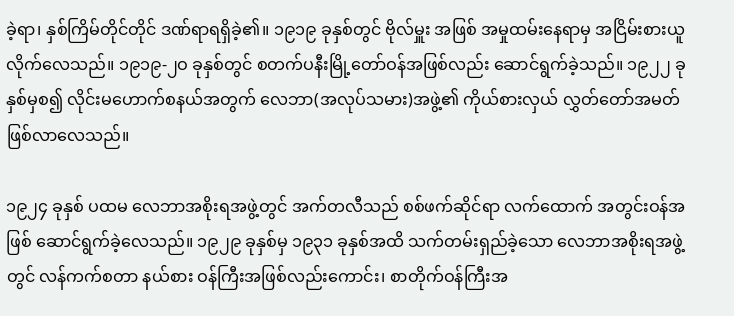ခဲ့ရာ၊ နှစ်ကြိမ်တိုင်တိုင် ဒဏ်ရာရရှိခဲ့၏။ ၁၉၁၉ ခုနှစ်တွင် ဗိုလ်မှူး အဖြစ် အမှုထမ်းနေရာမှ အငြိမ်းစားယူလိုက်လေသည်။ ၁၉၁၉-၂ဝ ခုနှစ်တွင် စတက်ပနီးမြို့တော်ဝန်အဖြစ်လည်း ဆောင်ရွက်ခဲ့သည်။ ၁၉၂၂ ခုနှစ်မှစ၍ လိုင်းမဟောက်စနယ်အတွက် လေဘာ(အလုပ်သမား)အဖွဲ့၏ ကိုယ်စားလှယ် လွှတ်တော်အမတ် ဖြစ်လာလေသည်။

၁၉၂၄ ခုနှစ် ပထမ လေဘာအစိုးရအဖွဲ့တွင် အက်တလီသည် စစ်ဖက်ဆိုင်ရာ လက်ထောက် အတွင်းဝန်အဖြစ် ဆောင်ရွက်ခဲ့လေသည်။ ၁၉၂၉ ခုနှစ်မှ ၁၉၃၁ ခုနှစ်အထိ သက်တမ်းရှည်ခဲ့သော လေဘာအစိုးရအဖွဲ့တွင် လန်ကက်စတာ နယ်စား ဝန်ကြီးအဖြစ်လည်းကောင်း၊ စာတိုက်ဝန်ကြီးအ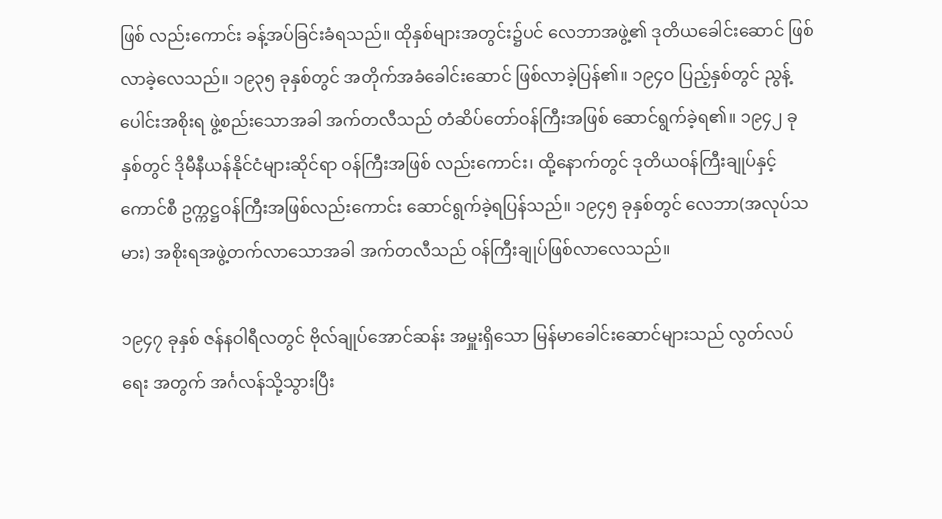ဖြစ် လည်းကောင်း ခန့်အပ်ခြင်းခံရသည်။ ထိုနှစ်များအတွင်း၌ပင် လေဘာအဖွဲ့၏ ဒုတိယခေါင်းဆောင် ဖြစ်လာခဲ့လေသည်။ ၁၉၃၅ ခုနှစ်တွင် အတိုက်အခံခေါင်းဆောင် ဖြစ်လာခဲ့ပြန်၏။ ၁၉၄ဝ ပြည့်နှစ်တွင် ညွန့်ပေါင်းအစိုးရ ဖွဲ့စည်းသောအခါ အက်တလီသည် တံဆိပ်တော်ဝန်ကြီးအဖြစ် ဆောင်ရွက်ခဲ့ရ၏။ ၁၉၄၂ ခုနှစ်တွင် ဒိုမီနီယန်နိုင်ငံများဆိုင်ရာ ဝန်ကြီးအဖြစ် လည်းကောင်း၊ ထို့နောက်တွင် ဒုတိယဝန်ကြီးချုပ်နှင့် ကောင်စီ ဥက္ကဋ္ဌဝန်ကြီးအဖြစ်လည်းကောင်း ဆောင်ရွက်ခဲ့ရပြန်သည်။ ၁၉၄၅ ခုနှစ်တွင် လေဘာ(အလုပ်သမား) အစိုးရအဖွဲ့တက်လာသောအခါ အက်တလီသည် ဝန်ကြီးချုပ်ဖြစ်လာလေသည်။

၁၉၄၇ ခုနှစ် ဇန်နဝါရီလတွင် ဗိုလ်ချုပ်အောင်ဆန်း အမှူးရှိသော မြန်မာခေါင်းဆောင်များသည် လွတ်လပ်ရေး အတွက် အင်္ဂလန်သို့သွားပြီး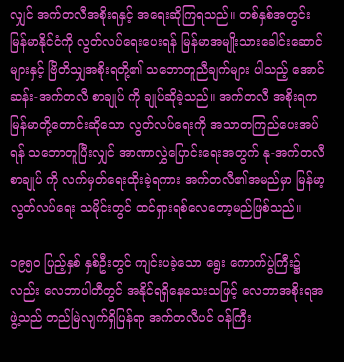လျှင် အက်တလီအစိုးရနှင့် အရေးဆိုကြရသည်။ တစ်နှစ်အတွင်း မြန်မာနိုင်ငံကို လွတ်လပ်ရေးပေးရန် မြန်မာအမျိုးသားခေါင်းဆောင်များနှင့် ဗြိတိသျှအစိုးရတို့၏ သဘောတူညီချက်များ ပါသည့် အောင်ဆန်း-အက်တလီ စာချုပ် ကို ချုပ်ဆိုခဲ့သည်။ အက်တလီ အစိုးရက မြန်မာတို့တောင်းဆိုသော လွတ်လပ်ရေးကို အသာတကြည်ပေးအပ်ရန် သဘောတူပြီးလျှင် အာဏာလွှဲပြောင်းရေးအတွက် နု-အက်တလီ စာချုပ် ကို လက်မှတ်ရေးထိုးခဲ့ရကား အက်တလီ၏အမည်မှာ မြန်မာ့လွတ်လပ်ရေး သမိုင်းတွင် ထင်ရှားရစ်လေတော့မည်ဖြစ်သည်။

၁၉၅ဝ ပြည့်နှစ် နှစ်ဦးတွင် ကျင်းပခဲ့သော ရွေး ကောက်ပွဲကြီး၌လည်း လေဘာပါတီတွင် အနိုင်ရရှိနေသေးသဖြင့် လေဘာအစိုးရအဖွဲ့သည် တည်မြဲလျက်ရှိပြန်ရာ အက်တလီပင် ဝန်ကြီး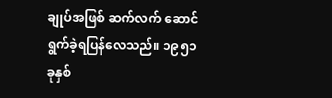ချုပ်အဖြစ် ဆက်လက် ဆောင်ရွက်ခဲ့ရပြန်လေသည်။ ၁၉၅၁ ခုနှစ်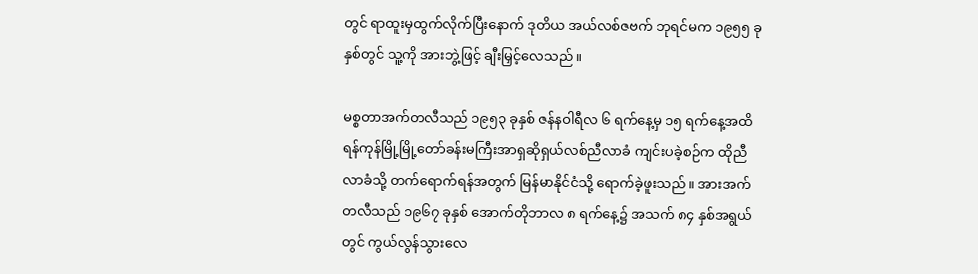တွင် ရာထူးမှထွက်လိုက်ပြီးနောက် ဒုတိယ အယ်လစ်ဇဗက် ဘုရင်မက ၁၉၅၅ ခုနှစ်တွင် သူ့ကို အားဘွဲ့ဖြင့် ချီးမြှင့်လေသည်။

မစ္စတာအက်တလီသည် ၁၉၅၃ ခုနှစ် ဇန်နဝါရီလ ၆ ရက်နေ့မှ ၁၅ ရက်နေ့အထိ ရန်ကုန်မြို့မြို့တော်ခန်းမကြီးအာရှဆိုရှယ်လစ်ညီလာခံ ကျင်းပခဲ့စဉ်က ထိုညီလာခံသို့ တက်ရောက်ရန်အတွက် မြန်မာနိုင်ငံသို့ ရောက်ခဲ့ဖူးသည်။ အားအက်တလီသည် ၁၉၆၇ ခုနှစ် အောက်တိုဘာလ ၈ ရက်နေ့၌ အသက် ၈၄ နှစ်အရွယ်တွင် ကွယ်လွန်သွားလေ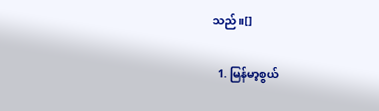သည်။[]

  1. မြန်မာ့စွယ်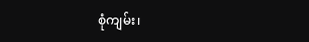စုံကျမ်း၊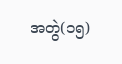အတွဲ(၁၅)